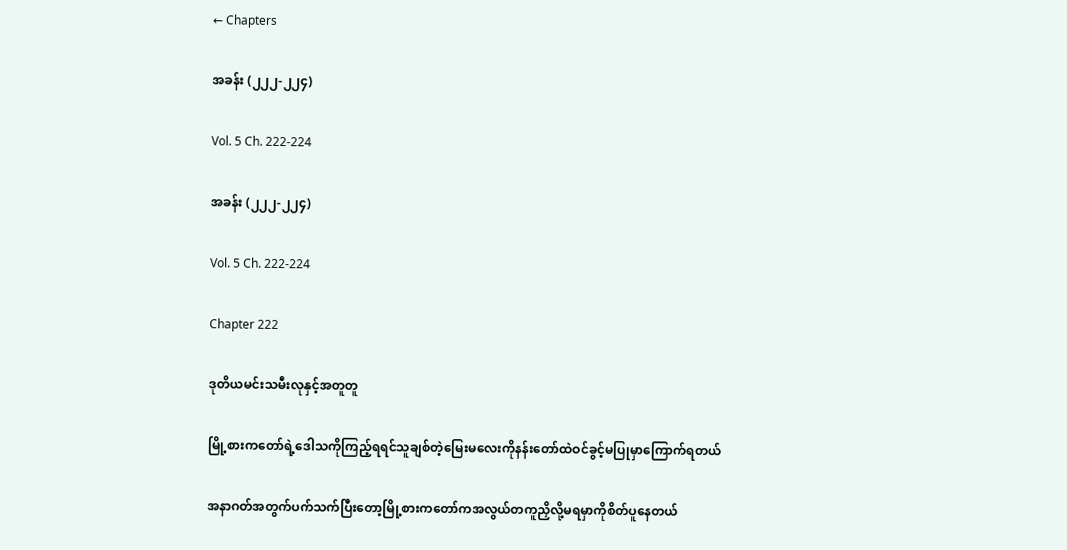← Chapters

အခန်း (၂၂၂-၂၂၄)

Vol. 5 Ch. 222-224

အခန်း (၂၂၂-၂၂၄)

Vol. 5 Ch. 222-224

Chapter 222

ဒုတိယမင်းသမီးလုနှင့်အတူတူ

မြို့စားကတော်ရဲ့ဒေါသကိုကြည့်ရရင်သူချစ်တဲ့မြေးမလေးကိုနန်းတော်ထဲဝင်ခွင့်မပြုမှာကြောက်ရတယ်

အနာဂတ်အတွက်ပက်သက်ပြီးတော့မြို့စားကတော်ကအလွယ်တကူညှိလို့မရမှာကိုစိတ်ပူနေတယ်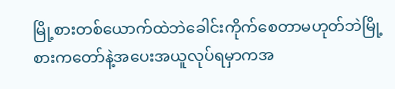မြို့စားတစ်ယောက်ထဲဘဲခေါင်းကိုက်စေတာမဟုတ်ဘဲမြို့စားကတော်နဲ့အပေးအယူလုပ်ရမှာကအ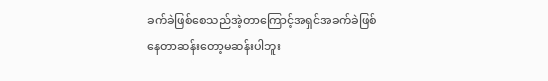ခက်ခဲဖြစ်စေသည်အဲ့တာကြောင့်အရှင်အခက်ခဲဖြစ်နေတာဆန်းတော့မဆန်းပါဘူး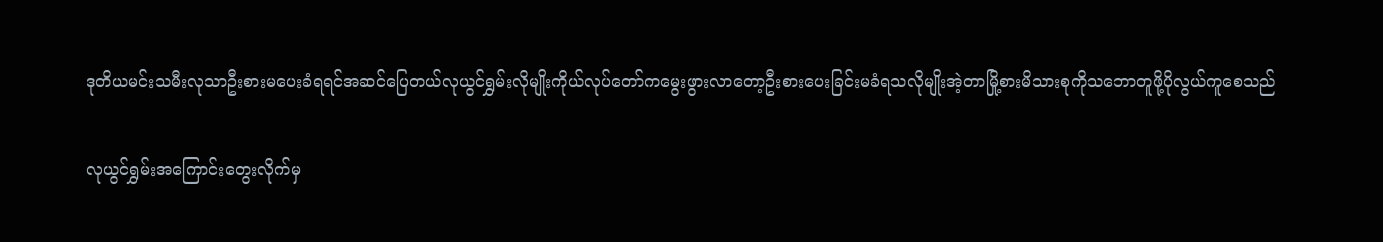ဒုတိယမင်းသမီးလုသာဦးစားမပေးခံရရင်အဆင်ပြေတယ်လုယွင်ရွှမ်းလိုမျိုးကိုယ်လုပ်တော်ကမွေးဖွားလာတော့ဦးစားပေးခြင်းမခံရသလိုမျိုးအဲ့တာမြို့စားမိသားစုကိုသဘောတူဖို့ပိုလွယ်ကူစေသည်

လုယွင်ရွှမ်းအကြောင်းတွေးလိုက်မှ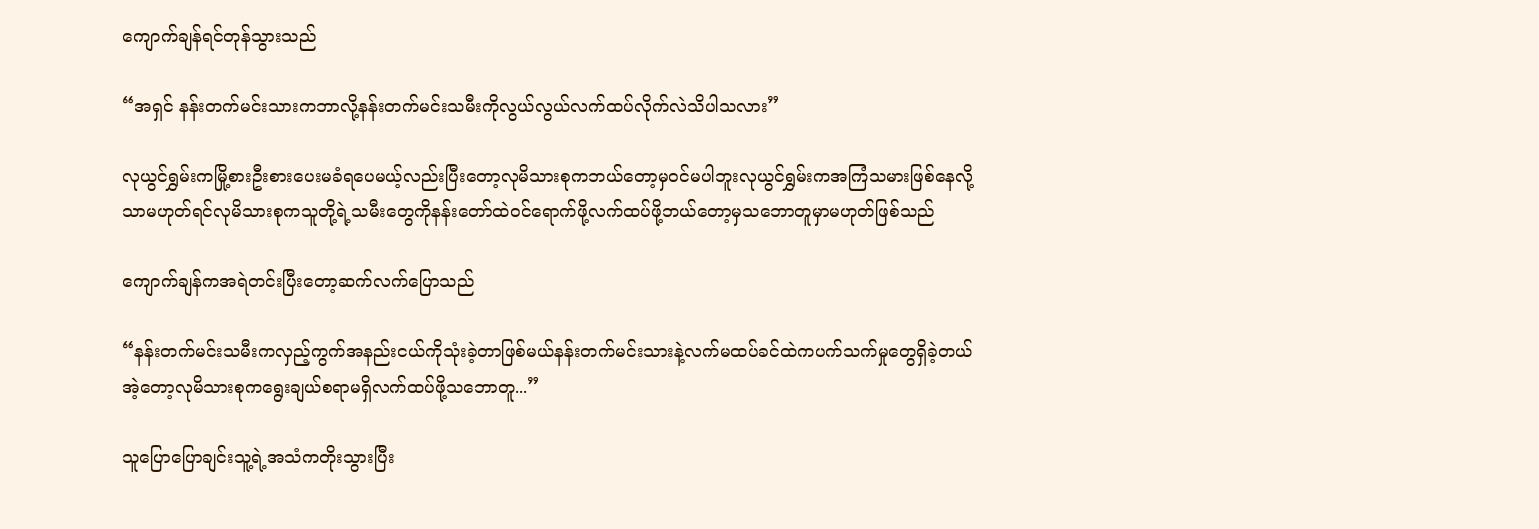ကျောက်ချန်ရင်တုန်သွားသည်

“အရှင် နန်းတက်မင်းသားကဘာလို့နန်းတက်မင်းသမီးကိုလွယ်လွယ်လက်ထပ်လိုက်လဲသိပါသလား”

လုယွင်ရွှမ်းကမြို့စားဦးစားပေးမခံရပေမယ့်လည်းပြီးတော့လုမိသားစုကဘယ်တော့မှဝင်မပါဘူးလုယွင်ရွှမ်းကအကြံသမားဖြစ်နေလို့သာမဟုတ်ရင်လုမိသားစုကသူတို့ရဲ့သမီးတွေကိုနန်းတော်ထဲဝင်ရောက်ဖို့လက်ထပ်ဖို့ဘယ်တော့မှသဘောတူမှာမဟုတ်ဖြစ်သည်

ကျောက်ချန်ကအရဲတင်းပြီးတော့ဆက်လက်ပြောသည်

“နန်းတက်မင်းသမီးကလှည့်ကွက်အနည်းငယ်ကိုသုံးခဲ့တာဖြစ်မယ်နန်းတက်မင်းသားနဲ့လက်မထပ်ခင်ထဲကပက်သက်မှုတွေရှိခဲ့တယ်အဲ့တော့လုမိသားစုကရွေးချယ်စရာမရှိလက်ထပ်ဖို့သဘောတူ...”

သူပြောပြောချင်းသူ့ရဲ့အသံကတိုးသွားပြီး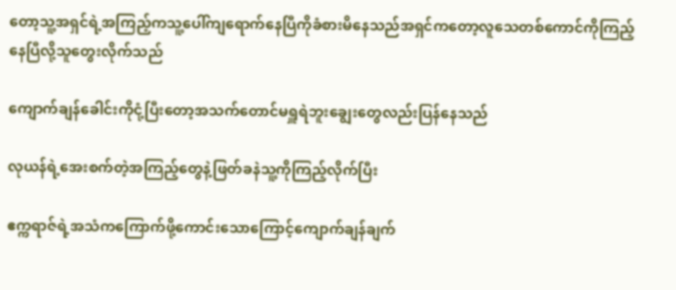တော့သူ့အရှင်ရဲ့အကြည့်ကသူ့ပေါ်ကျရောက်နေပြီကိုခံစားမိနေသည်အရှင်ကတော့လူသေတစ်ကောင်ကိုကြည့်နေပြီလို့သူတွေးလိုက်သည်

ကျောက်ချန်ခေါင်းကိုငုံ့ပြီးတော့အသက်တောင်မရှူရဲဘူးချွေးတွေလည်းပြန်နေသည်

လုယန်ရဲ့အေးစက်တဲ့အကြည့်တွေနဲ့ဖြတ်ခနဲသူ့ကိုကြည့်လိုက်ပြီး

ဧက္ကရာဇ်ရဲ့အသံကကြောက်ဖို့ကောင်းသောကြောင့်ကျောက်ချန်ချက်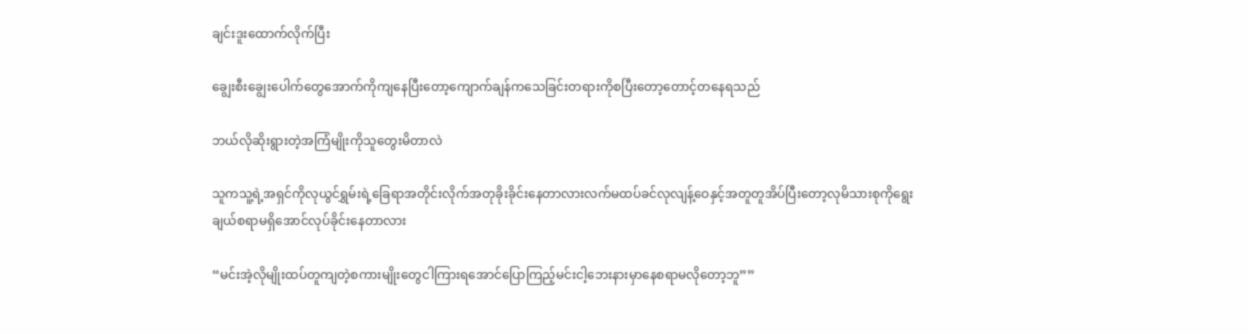ချင်းဒူးထောက်လိုက်ပြီး

ချွေးစီးချွေးပေါက်တွေအောက်ကိုကျနေပြီးတော့ကျောက်ချန်ကသေခြင်းတရားကိုစပြီးတော့တောင့်တနေရသည်

ဘယ်လိုဆိုးရွားတဲ့အကြံမျိုးကိုသူတွေးမိတာလဲ

သူကသူ့ရဲ့အရှင်ကိုလုယွင်ရွှမ်းရဲ့ခြေရာအတိုင်းလိုက်အတုခိုးခိုင်းနေတာလားလက်မထပ်ခင်လုလျန့်ဝေနှင့်အတူတူအိပ်ပြီးတော့လုမိသားစုကိုရွေးချယ်စရာမရှိအောင်လုပ်ခိုင်းနေတာလား

“မင်းအဲ့လိုမျိုးထပ်တူကျတဲ့စကားမျိုးတွေငါကြားရအောင်ပြောကြည့်မင်းငါ့ဘေးနားမှာနေစရာမလိုတော့ဘူ””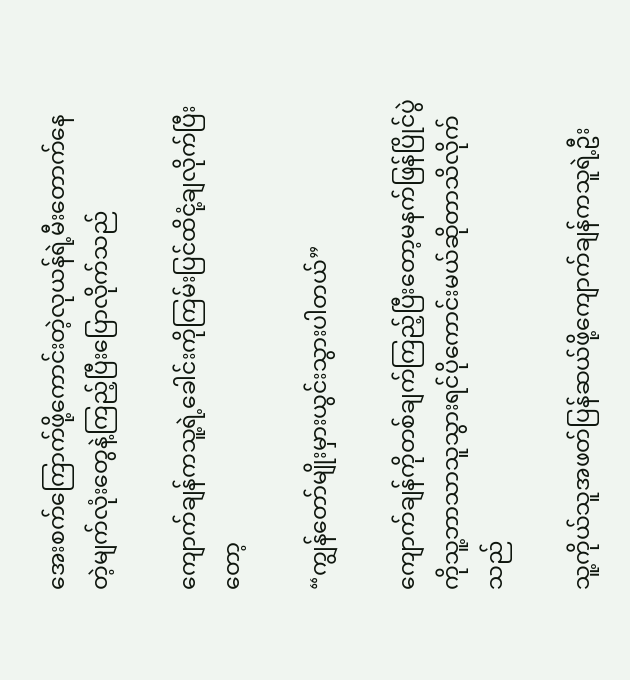အေးစက်ကြောက်ဖို့ကောင်းတဲ့လုယန်ရဲ့မီးတောက်နေတဲ့မျက်လုံးတွေနဲ့ကြည့်ပြီးပြောလိုက်သည်

ကျောက်ချန်ကသူ့ရဲ့ခေါင်းကိုကြမ်းပြင်ထိငုံ့ချလိုက်ပြီးတော့

“ကျွန်တော်မျိုးမှားယွင်းသွားပါတယ်”

ကျောက်ချန်ကိုတစ်ချက်ကြည့်ပြီးတော့မနက်ဖြန်ပြိုင်ပွဲကိုသူ့ဘာသာသူသွားရင်ပိုကောင်းမယ်ဆိုတာသိလိုက်သည်

သူ့ကိုယ်သူအဖတ်ပြန်ဆယ်ဖို့ကျောက်ချန်ကသူရဲ့ဦး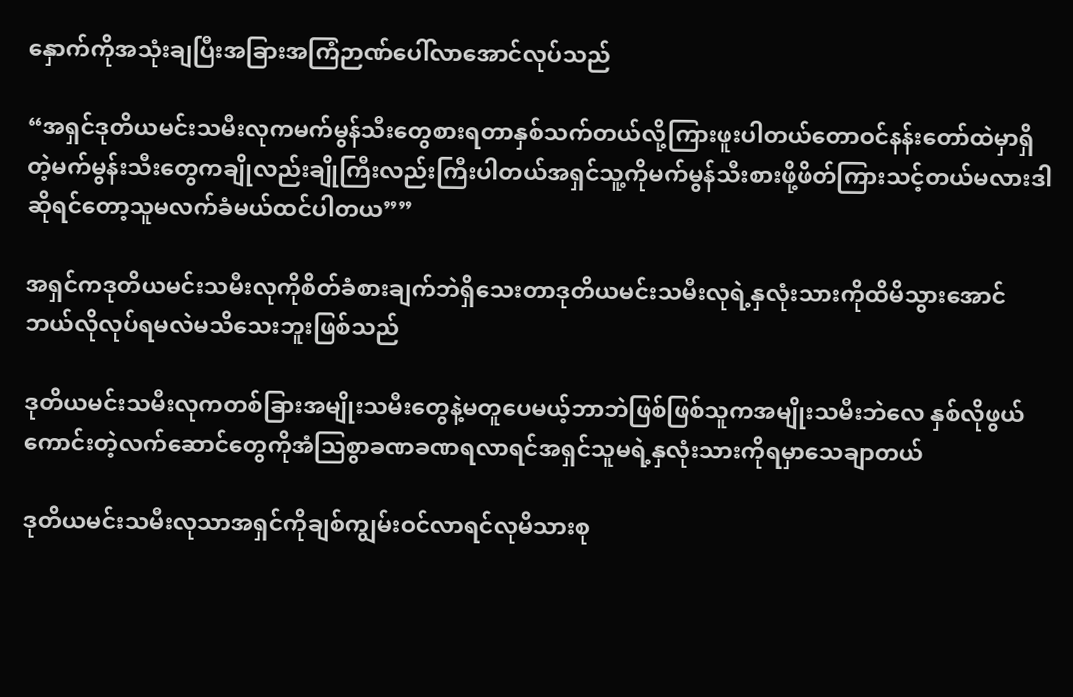နှောက်ကိုအသုံးချပြီးအခြားအကြံဉာဏ်ပေါ်လာအောင်လုပ်သည်

“အရှင်ဒုတိယမင်းသမီးလုကမက်မွန်သီးတွေစားရတာနှစ်သက်တယ်လို့ကြားဖူးပါတယ်တောဝင်နန်းတော်ထဲမှာရှိတဲ့မက်မွန်းသီးတွေကချိုလည်းချိုကြီးလည်းကြီးပါတယ်အရှင်သူ့ကိုမက်မွန်သီးစားဖို့ဖိတ်ကြားသင့်တယ်မလားဒါဆိုရင်တော့သူမလက်ခံမယ်ထင်ပါတယ””

အရှင်ကဒုတိယမင်းသမီးလုကိုစိတ်ခံစားချက်ဘဲရှိသေးတာဒုတိယမင်းသမီးလုရဲ့နှလုံးသားကိုထိမိသွားအောင်ဘယ်လိုလုပ်ရမလဲမသိသေးဘူးဖြစ်သည်

ဒုတိယမင်းသမီးလုကတစ်ခြားအမျိုးသမီးတွေနဲ့မတူပေမယ့်ဘာဘဲဖြစ်ဖြစ်သူကအမျိုးသမီးဘဲလေ နှစ်လိုဖွယ်ကောင်းတဲ့လက်ဆောင်တွေကိုအံဩစွာခဏခဏရလာရင်အရှင်သူမရဲ့နှလုံးသားကိုရမှာသေချာတယ်

ဒုတိယမင်းသမီးလုသာအရှင်ကိုချစ်ကျွမ်းဝင်လာရင်လုမိသားစု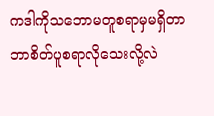ကဒါကိုသဘောမတူစရာမှမရှိတာဘာစိတ်ပူစရာလိုသေးလို့လဲ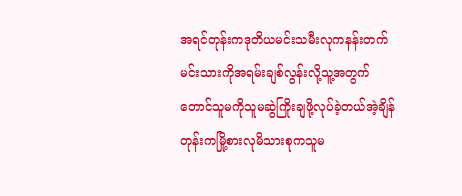အရင်တုန်းကဒုတိယမင်းသမီးလုကနန်းတက်မင်းသားကိုအရမ်းချစ်လွန်းလို့သူ့အတွက်တောင်သူမကိုသူမဆွဲကြိုးချဖို့လုပ်ခဲ့တယ်အဲ့ချိန်တုန်းကမြို့စားလုမိသားစုကသူမ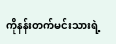ကိုနန်းတက်မင်းသားရဲ့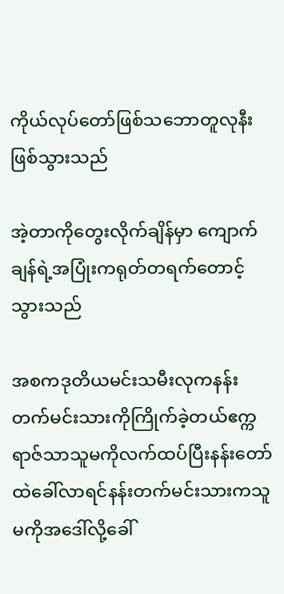ကိုယ်လုပ်တော်ဖြစ်သဘောတူလုနီးဖြစ်သွားသည်

အဲ့တာကိုတွေးလိုက်ချိန်မှာ ကျောက်ချန်ရဲ့အပြုံးကရုတ်တရက်တောင့်သွားသည်

အစကဒုတိယမင်းသမီးလုကနန်းတက်မင်းသားကိုကြိုက်ခဲ့တယ်ဧက္ကရာဇ်သာသူမကိုလက်ထပ်ပြီးနန်းတော်ထဲခေါ်လာရင်နန်းတက်မင်းသားကသူမကိုအဒေါ်လို့ခေါ်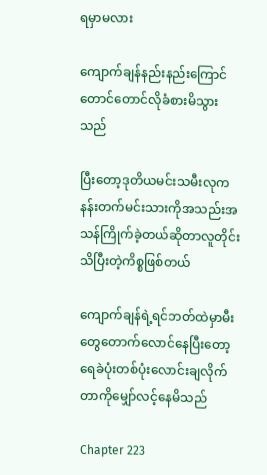ရမှာမလား

ကျောက်ချန်နည်းနည်းကြောင်တောင်တောင်လိုခံစားမိသွားသည်

ပြီးတော့ဒုတိယမင်းသမီးလုကနန်းတက်မင်းသားကိုအသည်းအသန်ကြိုက်ခဲ့တယ်ဆိုတာလူတိုင်းသိပြီးတဲ့ကိစ္စဖြစ်တယ်

ကျောက်ချန်ရဲ့ရင်ဘတ်ထဲမှာမီးတွေတောက်လောင်နေပြီးတော့ရေခဲပုံးတစ်ပုံးလောင်းချလိုက်တာကိုမျှော်လင့်နေမိသည်

Chapter 223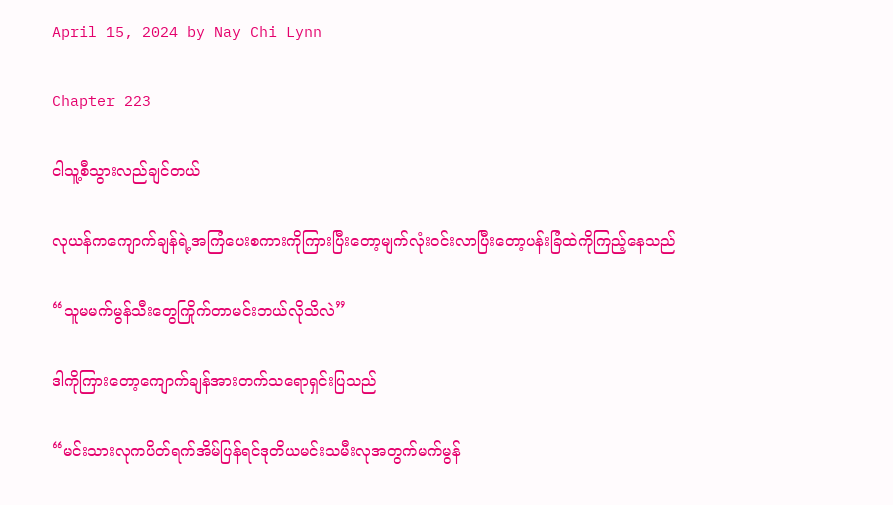April 15, 2024 by Nay Chi Lynn

Chapter 223

ငါသူ့စီသွားလည်ချင်တယ်

လုယန်ကကျောက်ချန်ရဲ့အကြံပေးစကားကိုကြားပြီးတော့မျက်လုံးဝင်းလာပြီးတော့ပန်းခြံထဲကိုကြည့်နေသည်

“သူမမက်မွန်သီးတွေကြိုက်တာမင်းဘယ်လိုသိလဲ”

ဒါကိုကြားတော့ကျောက်ချန်အားတက်သရောရှင်းပြသည်

“မင်းသားလုကပိတ်ရက်အိမ်ပြန်ရင်ဒုတိယမင်းသမီးလုအတွက်မက်မွန်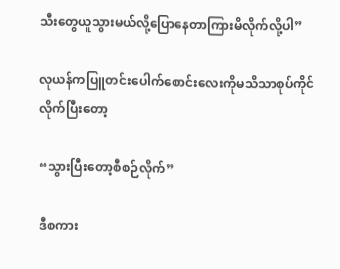သီးတွေယူသွားမယ်လို့ပြောနေတာကြားမိလိုက်လို့ပါ”

လုယန်ကပြူတင်းပေါက်စောင်းလေးကိုမသိသာစုပ်ကိုင်လိုက်ပြီးတော့

“သွားပြီးတော့စီစဉ်လိုက်”

ဒီစကား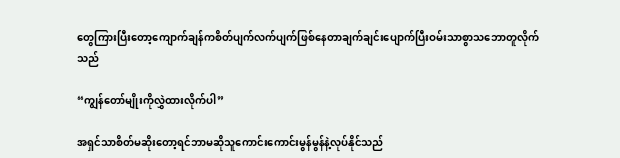တွေကြားပြီးတော့ကျောက်ချန်ကစိတ်ပျက်လက်ပျက်ဖြစ်နေတာချက်ချင်းပျောက်ပြီးဝမ်းသာစွာသဘောတူလိုက်သည်

“ကျွန်တော်မျိုးကိုလွှဲထားလိုက်ပါ”

အရှင်သာစိတ်မဆိုးတော့ရင်ဘာမဆိုသူကောင်းကောင်းမွန်မွန်နဲ့လုပ်နိုင်သည်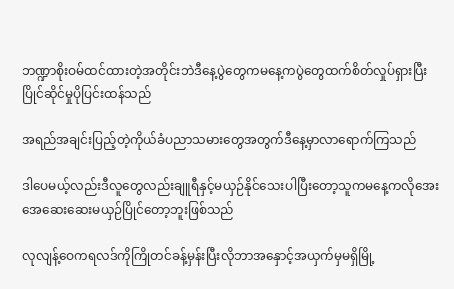ဘဏ္ဍာစိုးဝမ်ထင်ထားတဲ့အတိုင်းဘဲဒီနေ့ပွဲတွေကမနေ့ကပွဲတွေထက်စိတ်လှုပ်ရှားပြီးပြိုင်ဆိုင်မှုပိုပြင်းထန်သည်

အရည်အချင်းပြည့်တဲ့ကိုယ်ခံပညာသမားတွေအတွက်ဒီနေ့မှာလာရောက်ကြသည်

ဒါပေမယ့်လည်းဒီလူတွေလည်းချူရီနှင့်မယှဉ်နိုင်သေးပါပြီးတော့သူကမနေ့ကလိုအေးအေဆေးဆေးမယှဉ်ပြိုင်တော့ဘူးဖြစ်သည်

လုလျန့်ဝေကရလဒ်ကိုကြိုတင်ခန့်မှန်းပြီးလိုဘာအနှောင့်အယှက်မှမရှိမြို့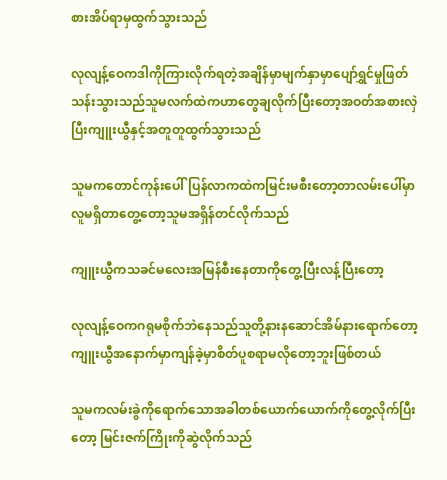စားအိပ်ရာမှထွက်သွားသည်

လုလျန့်ဝေကဒါကိုကြားလိုက်ရတဲ့အချိန်မှာမျက်နှာမှာပျော်ရွှင်မှုဖြတ်သန်းသွားသည်သူမလက်ထဲကဟာတွေချလိုက်ပြီးတော့အဝတ်အစားလှဲပြီးကျူးယွီနှင့်အတူတူထွက်သွားသည်

သူမကတောင်ကုန်းပေါ်ပြန်လာကထဲကမြင်းမစီးတော့တာလမ်းပေါ်မှာလူမရှိတာတွေ့တော့သူမအရှိန်တင်လိုက်သည်

ကျူးယွီကသခင်မလေးအမြန်စီးနေတာကိုတွေ့ပြီးလန့်ပြီးတော့

လုလျန့်ဝေကဂရုမစိုက်ဘဲနေသည်သူတို့နားနဆောင်အိမ်နားရောက်တော့ကျူးယွီအနောက်မှာကျန်ခဲ့မှာစိတ်ပူစရာမလိုတော့ဘူးဖြစ်တယ်

သူမကလမ်းခွဲကိုရောက်သောအခါတစ်ယောက်ယောက်ကိုတွေ့လိုက်ပြီးတော့ မြင်းဇက်ကြိုးကိုဆွဲလိုက်သည်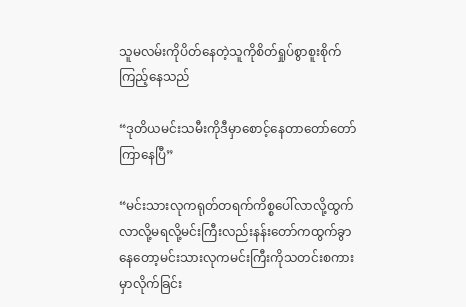သူမလမ်းကိုပိတ်နေတဲ့သူကိုစိတ်ရှုပ်စွာစူးစိုက်ကြည့်နေသည်

“ဒုတိယမင်းသမီးကိုဒီမှာစောင့်နေတာတော်တော်ကြာနေပြီ”

“မင်းသားလုကရုတ်တရက်ကိစ္စပေါ်လာလို့ထွက်လာလို့မရလို့မင်းကြီးလည်းနန်းတော်ကထွက်ခွာနေတော့မင်းသားလုကမင်းကြီးကိုသတင်းစကားမှာလိုက်ခြင်း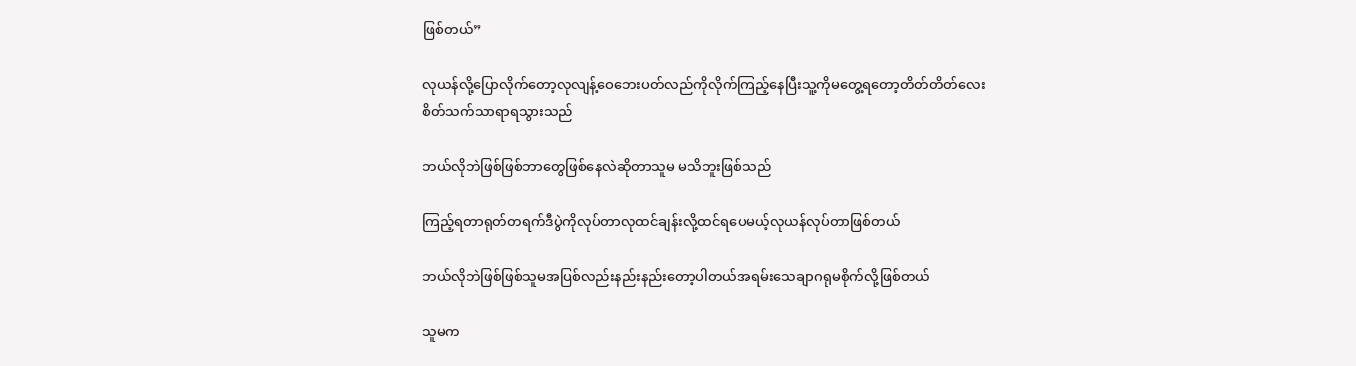ဖြစ်တယ်”

လုယန်လို့ပြောလိုက်တော့လုလျန့်ဝေဘေးပတ်လည်ကိုလိုက်ကြည့်နေပြီးသူ့ကိုမတွေ့ရတော့တိတ်တိတ်လေးစိတ်သက်သာရာရသွားသည်

ဘယ်လိုဘဲဖြစ်ဖြစ်ဘာတွေဖြစ်နေလဲဆိုတာသူမ မသိဘူးဖြစ်သည်

ကြည့်ရတာရုတ်တရက်ဒီပွဲကိုလုပ်တာလုထင်ချန်းလို့ထင်ရပေမယ့်လုယန်လုပ်တာဖြစ်တယ်

ဘယ်လိုဘဲဖြစ်ဖြစ်သူမအပြစ်လည်းနည်းနည်းတော့ပါတယ်အရမ်းသေချာဂရုမစိုက်လို့ဖြစ်တယ်

သူမက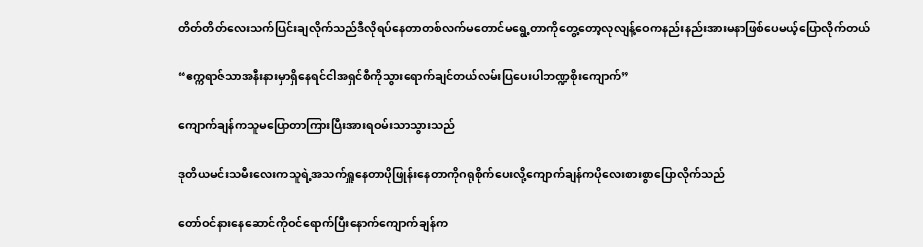တိတ်တိတ်လေးသက်ပြင်းချလိုက်သည်ဒီလိုရပ်နေတာတစ်လက်မတောင်မရွေ့တာကိုတွေ့တော့လုလျန့်ဝေကနည်းနည်းအားမနာဖြစ်ပေမယ့်ပြောလိုက်တယ်

“ဧက္ကရာဇ်သာအနီးနားမှာရှိနေရင်ငါအရှင်စီကိုသွားရောက်ချင်တယ်လမ်းပြပေးပါဘဏ္ဍစိုးကျောက်”

ကျောက်ချန်ကသူမပြောတာကြားပြီးအားရဝမ်းသာသွားသည်

ဒုတိယမင်းသမီးလေးကသူရဲ့အသက်ရှူနေတာပိုဖြုန်းနေတာကိုဂရုစိုက်ပေးလို့ကျောက်ချန်ကပိုလေးစားစွာပြောလိုက်သည်

တော်ဝင်နားနေဆောင်ကိုဝင်ရောက်ပြီးနောက်ကျောက်ချန်က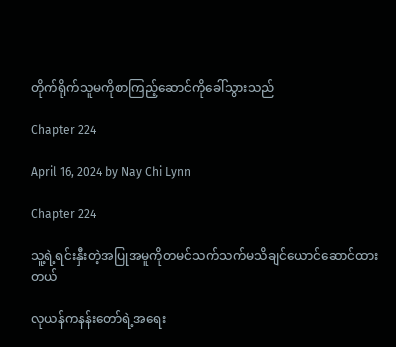တိုက်ရိုက်သူမကိုစာကြည့်ဆောင်ကိုခေါ်သွားသည်

Chapter 224

April 16, 2024 by Nay Chi Lynn

Chapter 224

သူ့ရဲ့ရင်းနှီးတဲ့အပြုအမူကိုတမင်သက်သက်မသိချင်ယောင်ဆောင်ထားတယ်

လုယန်ကနန်းတော်ရဲ့အရေး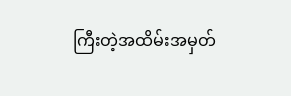ကြီးတဲ့အထိမ်းအမှတ်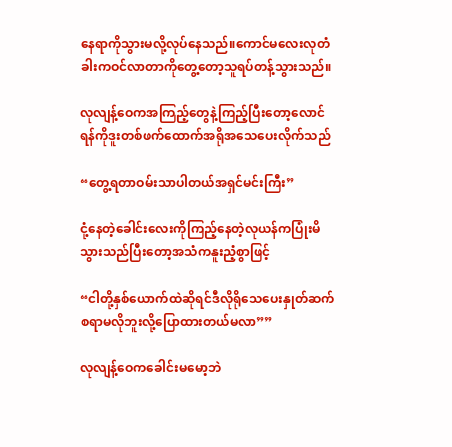နေရာကိုသွားမလို့လုပ်နေသည်။ကောင်မလေးလုတံခါးကဝင်လာတာကိုတွေ့တော့သူရပ်တန့်သွားသည်။

လုလျန့်ဝေကအကြည့်တွေနဲ့ကြည့်ပြီးတော့လောင်ရန်ကိုဒူးတစ်ဖက်ထောက်အရိုအသေပေးလိုက်သည်

“တွေ့ရတာဝမ်းသာပါတယ်အရှင်မင်းကြီး”

ငုံ့နေတဲ့ခေါင်းလေးကိုကြည့်နေတဲ့လုယန်ကပြုံးမိသွားသည်ပြီးတော့အသံကနူးညံ့စွာဖြင့်

“ငါတို့နှစ်ယောက်ထဲဆိုရင်ဒီလိုရိုသေပေးနှုတ်ဆက်စရာမလိုဘူးလို့ပြောထားတယ်မလာ””

လုလျန့်ဝေကခေါင်းမမော့ဘဲ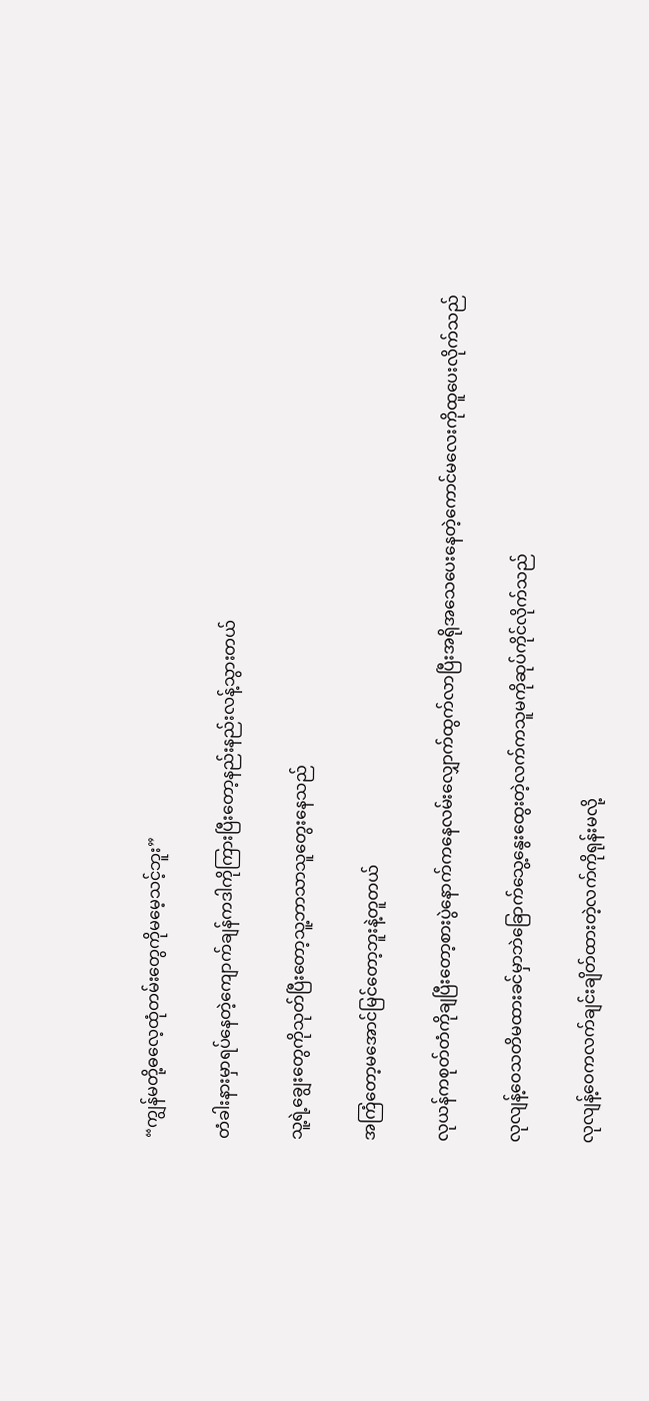“ကျွန်မတို့ဓလေ့ထုံတမ်းတွေကိုမမေ့သင့်ဘူး”

တံခါးနားမှာရပ်နေတဲ့ကျောက်ချန်ကဒါကိုကြားပြီးတော့နည်းနည်းလန့်သွားတယ်

သူ့ရဲ့ချွေးတွေကိုသုတ်ပြီးတော့သူ့ဘာသာသူတွေးနေသည်

အကြံတော့မအောင်မြင်တော့ဘူးနဲ့တူတယ်

လုယန်ကစုတ်တံကိုချပြီးတော့စားပွဲနောက်ကနေလမ်းလျှောက်ထွက်လာပြီးအရိုအသေပေးနေတဲ့ကောင်မလေးကိုထူပေးလိုက်သည်

လုလျန့်ဝေသတိမထားခင်မှာဘဲခြောက်သွေ့နွေးထွေးတဲ့လက်ကသူမကိုဆုပ်ကိုင်လိုက်သည်

လုလျန့်ဝေကလက်ချင်းချိတ်ထားတဲ့လက်ကိုရုန်းမလို့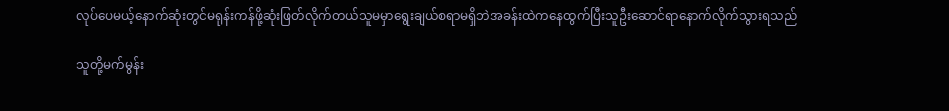လုပ်ပေမယ့်နောက်ဆုံးတွင်မရုန်းကန်ဖို့ဆုံးဖြတ်လိုက်တယ်သူမမှာရွေးချယ်စရာမရှိဘဲအခန်းထဲကနေထွက်ပြီးသူဦးဆောင်ရာနောက်လိုက်သွားရသည်

သူတို့မက်မွန်း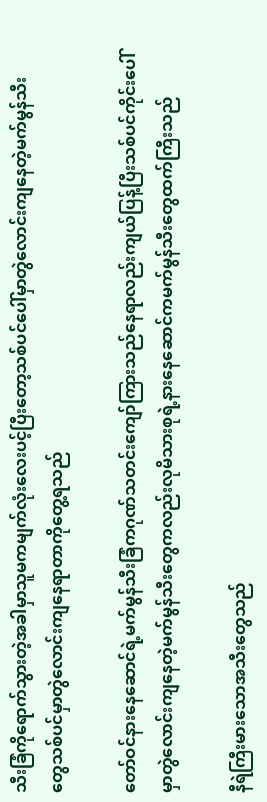သီးခြံကိုရောက်သွားတဲ့အခါမှာသူမကမျက်လုံးလေးပင့်ပြီးတော့သစ်ပင်ပေါ်မှာတွဲလောင်းကျနေတဲ့မက်မွန်သီးတွေသစ်ပင်မှာတွဲလောင်းကျနေရာတာကိုတွေ့ရသည်

တော်ဝင်နားနေဆောင်ရဲ့မက်မွန်သီးခြံကဂုဏ်သတင်းကျော်ကြားသည်နေရာလည်းကျယ်ပြန့်ပြီးသစ်ပင်ကိုင်းပေါ်မှာတွဲလောင်းကျနေတဲ့မက်မွန်သီးတွေကလည်းလုမိသားစုရဲ့နားနေဆောင်ကမက်မွန်သီးတွေထက်ကြီးသည်

နီရဲကြီးမားသောအသီးတွေသည်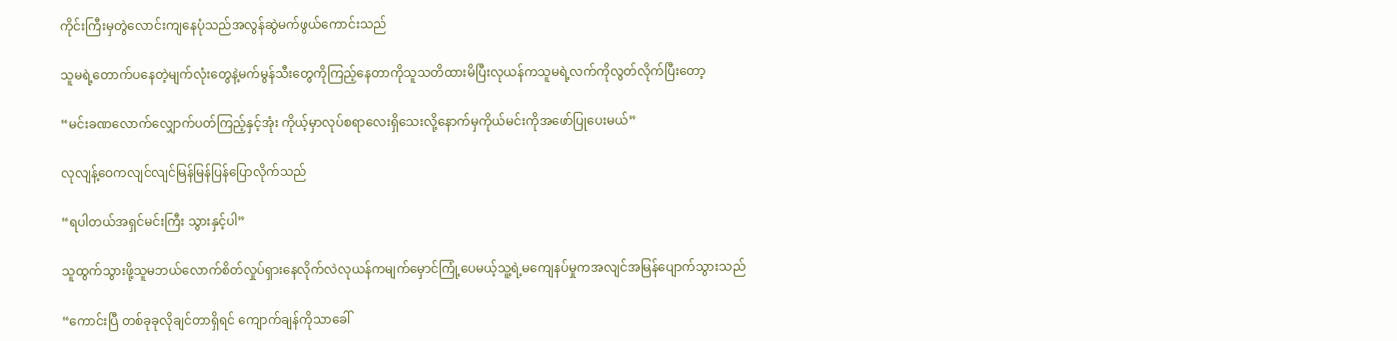ကိုင်းကြီးမှတွဲလောင်းကျနေပုံသည်အလွန်ဆွဲမက်ဖွယ်ကောင်းသည်

သူမရဲ့တောက်ပနေတဲ့မျက်လုံးတွေနဲ့မက်မွန်သီးတွေကိုကြည့်နေတာကိုသူသတိထားမိပြီးလုယန်ကသူမရဲ့လက်ကိုလွတ်လိုက်ပြီးတော့

“မင်းခဏလောက်လျှောက်ပတ်ကြည့်နှင့်အုံး ကိုယ့်မှာလုပ်စရာလေးရှိသေးလို့နောက်မှကိုယ်မင်းကိုအဖော်ပြုပေးမယ်”

လုလျန့်ဝေကလျင်လျင်မြန်မြန်ပြန်ပြောလိုက်သည်

“ရပါတယ်အရှင်မင်းကြီး သွားနှင့်ပါ”

သူထွက်သွားဖို့သူမဘယ်လောက်စိတ်လှုပ်ရှားနေလိုက်လဲလုယန်ကမျက်မှောင်ကြုံ့ပေမယ့်သူ့ရဲ့မကျေနပ်မှုကအလျင်အမြန်ပျောက်သွားသည်

“ကောင်းပြီ တစ်ခုခုလိုချင်တာရှိရင် ကျောက်ချန်ကိုသာခေါ်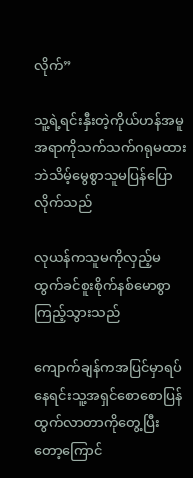လိုက်”

သူ့ရဲ့ရင်းနှီးတဲ့ကိုယ်ဟန်အမူအရာကိုသက်သက်ဂရုမထားဘဲသိမ့်မွေစွာသူမပြန်ပြောလိုက်သည်

လုယန်ကသူမကိုလှည့်မထွက်ခင်စူးစိုက်နစ်မောစွာကြည့်သွားသည်

ကျောက်ချန်ကအပြင်မှာရပ်နေရင်းသူ့အရှင်စောစောပြန်ထွက်လာတာကိုတွေ့ပြီးတော့ကြောင်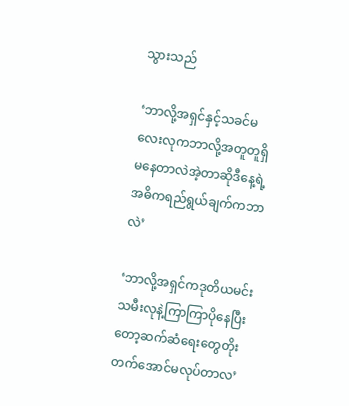သွားသည်

‘ဘာလို့အရှင်နှင့်သခင်မလေးလုကဘာလို့အတူတူရှိမနေတာလဲအဲ့တာဆိုဒီနေ့ရဲ့အဓိကရည်ရွယ်ချက်ကဘာလဲ’

‘ဘာလို့အရှင်ကဒုတိယမင်းသမီးလုနဲ့ကြာကြာပိုနေပြီးတော့ဆက်ဆံရေးတွေတိုးတက်အောင်မလုပ်တာလ’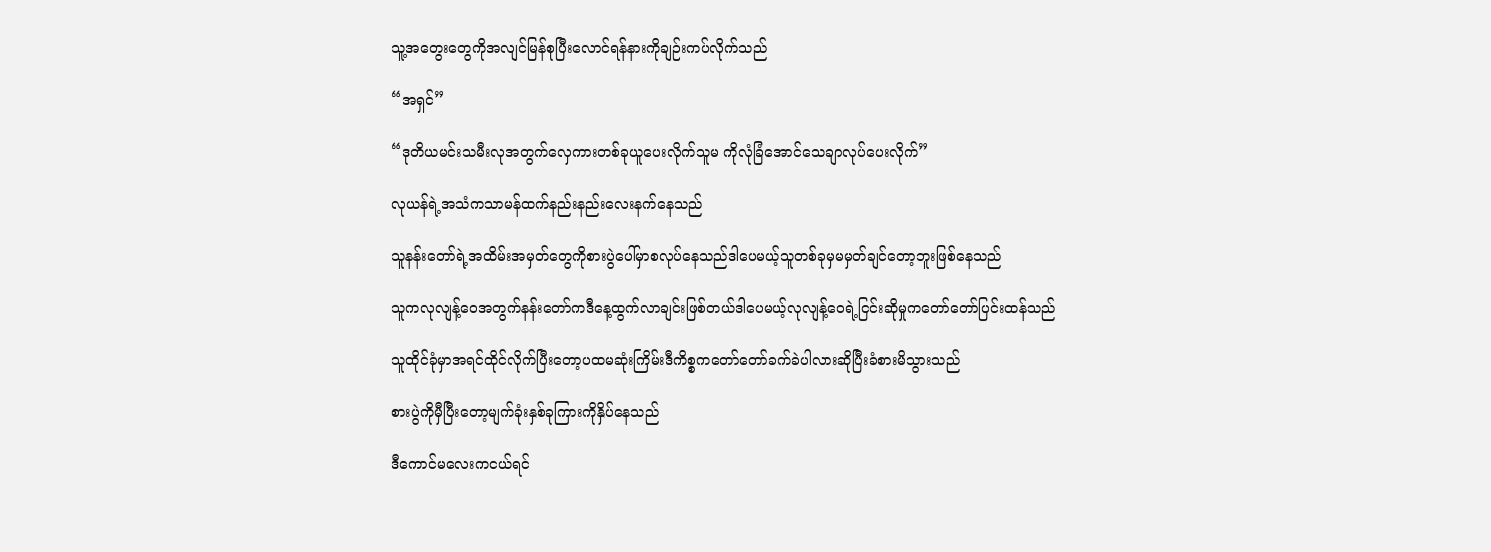သူ့အတွေးတွေကိုအလျင်မြန်စုပြီးလောင်ရန်နားကိုချဉ်းကပ်လိုက်သည်

“အရှင်”

“ဒုတိယမင်းသမီးလုအတွက်လှေကားတစ်ခုယူပေးလိုက်သူမ ကိုလုံခြံအောင်သေချာလုပ်ပေးလိုက်”

လုယန်ရဲ့အသံကသာမန်ထက်နည်းနည်းလေးနက်နေသည်

သူနန်းတော်ရဲ့အထိမ်းအမှတ်တွေကိုစားပွဲပေါ်မှာစလုပ်နေသည်ဒါပေမယ့်သူတစ်ခုမှမမှတ်ချင်တော့ဘူးဖြစ်နေသည်

သူကလုလျန့်ဝေအတွက်နန်းတော်ကဒီနေ့ထွက်လာချင်းဖြစ်တယ်ဒါပေမယ့်လုလျန့်ဝေရဲ့ငြင်းဆိုမှုကတော်တော်ပြင်းထန်သည်

သူထိုင်ခုံမှာအရင်ထိုင်လိုက်ပြီးတော့ပထမဆုံးကြိမ်းဒီကိစ္စကတော်တော်ခက်ခဲပါလားဆိုပြီးခံစားမိသွားသည်

စားပွဲကိုမှီပြီးတော့မျက်ခုံးနှစ်ခုကြားကိုနှိပ်နေသည်

ဒီကောင်မလေးကငယ်ရင်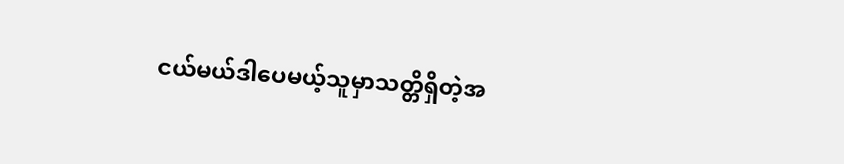ငယ်မယ်ဒါပေမယ့်သူမှာသတ္တိရှိတဲ့အ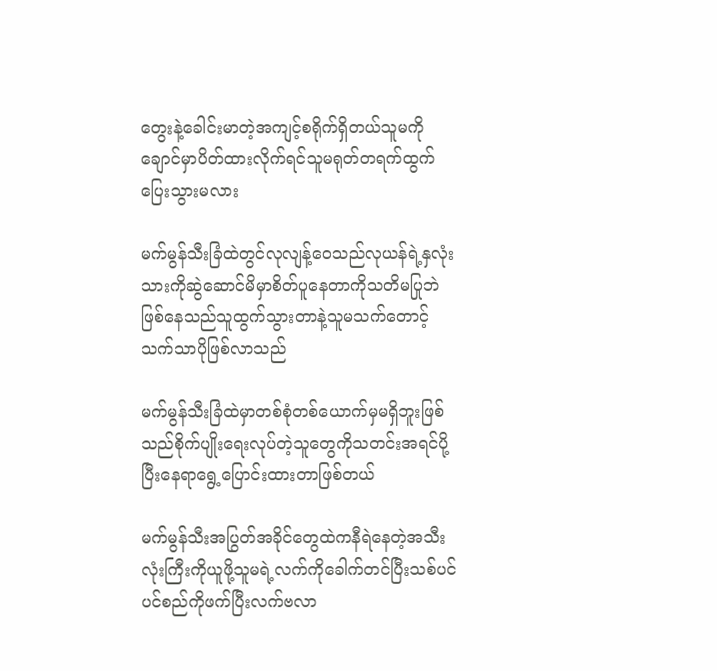တွေးနဲ့ခေါင်းမာတဲ့အကျင့်စရိုက်ရှိတယ်သူမကိုချောင်မှာပိတ်ထားလိုက်ရင်သူမရုတ်တရက်ထွက်ပြေးသွားမလား

မက်မွန်သီးခြံထဲတွင်လုလျန့်ဝေသည်လုယန်ရဲ့နှလုံးသားကိုဆွဲဆောင်မိမှာစိတ်ပူနေတာကိုသတိမပြုဘဲဖြစ်နေသည်သူထွက်သွားတာနဲ့သူမသက်တောင့်သက်သာပိုဖြစ်လာသည်

မက်မွန်သီးခြံထဲမှာတစ်စုံတစ်ယောက်မှမရှိဘူးဖြစ်သည်စိုက်ပျိုးရေးလုပ်တဲ့သူတွေကိုသတင်းအရင်ပို့ပြီးနေရာရွေ့ပြောင်းထားတာဖြစ်တယ်

မက်မွန်သီးအပြွတ်အခိုင်တွေထဲကနီရဲနေတဲ့အသီးလုံးကြီးကိုယူဖို့သူမရဲ့လက်ကိုခေါက်တင်ပြီးသစ်ပင်ပင်စည်ကိုဖက်ပြီးလက်ဗလာ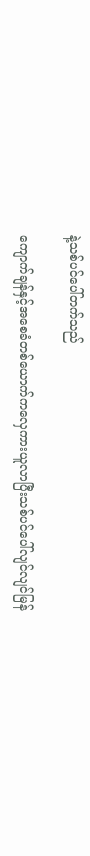နဲ့သစ်ပင်ပေါ်တက်သည်

ကျောက်ချန်နှင့်အစေခံတစ်ယောက်ကလှေကားယူလာပြီးသစ်ပင်ပေါ်လျင်လျင်မြန်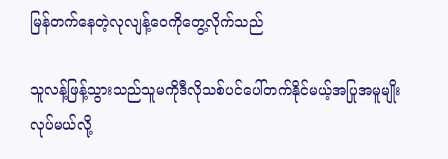မြန်တက်နေတဲ့လုလျန့်ဝေကိုတွေ့လိုက်သည်

သူလန့်ဖြန့်သွားသည်သူမကိုဒီလိုသစ်ပင်ပေါ်တက်နိုင်မယ့်အပြုအမူမျိုးလုပ်မယ်လို့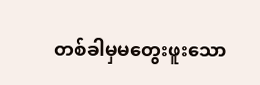တစ်ခါမှမတွေးဖူးသော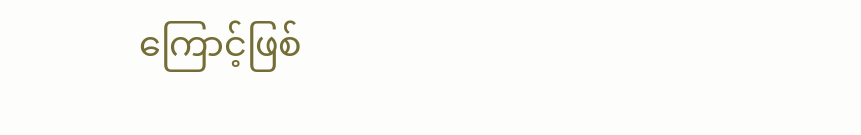ကြောင့်ဖြစ်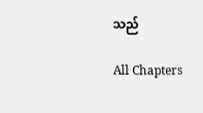သည်

All Chapters